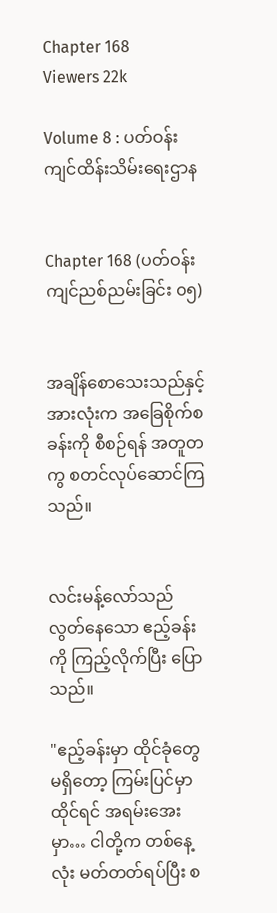Chapter 168
Viewers 22k

Volume 8 : ပတ်ဝန်းကျင်ထိန်းသိမ်းရေးဌာန


Chapter 168 (ပတ်ဝန်းကျင်ညစ်ညမ်းခြင်း ၀၅)


အချိန်စောသေးသည်နှင့် အားလုံးက အခြေစိုက်စခန်းကို စီစဉ်ရန် အတူတကွ စတင်လုပ်ဆောင်ကြသည်။


လင်းမန့်လော်သည် လွတ်နေသော ဧည့်ခန်းကို ကြည့်လိုက်ပြီး ပြောသည်။

"ဧည့်ခန်းမှာ ထိုင်ခုံတွေ မရှိတော့ ကြမ်းပြင်မှာ ထိုင်ရင် အရမ်းအေးမှာ… ငါတို့က တစ်နေ့လုံး မတ်တတ်ရပ်ပြီး စ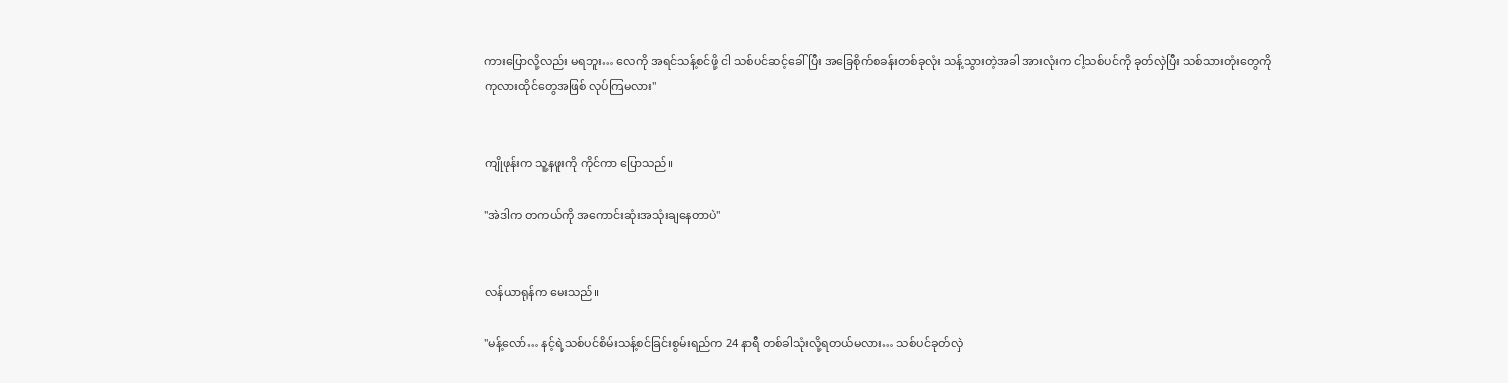ကားပြောလို့လည်း မရဘူး… လေကို အရင်သန့်စင်ဖို့ ငါ သစ်ပင်ဆင့်ခေါ်ပြီး အခြေစိုက်စခန်းတစ်ခုလုံး သန့်သွားတဲ့အခါ အားလုံးက ငါ့သစ်ပင်ကို ခုတ်လှဲပြီး သစ်သားတုံးတွေကို ကုလားထိုင်တွေအဖြစ် လုပ်ကြမလား"


ကျိုဖုန်းက သူ့နဖူးကို ကိုင်ကာ ပြောသည်။

"အဲဒါက တကယ်ကို အကောင်းဆုံးအသုံးချနေတာပဲ"


လန်ယာရုန်က မေးသည်။

"မန့်လော်… နင့်ရဲ့သစ်ပင်စိမ်းသန့်စင်ခြင်းစွမ်းရည်က 24 နာရီ တစ်ခါသုံးလို့ရတယ်မလား… သစ်ပင်ခုတ်လှဲ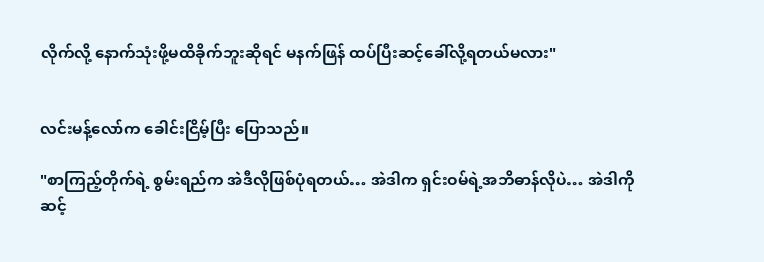လိုက်လို့ နောက်သုံးဖို့မထိခိုက်ဘူးဆိုရင် မနက်ဖြန် ထပ်ပြီးဆင့်ခေါ်လို့ရတယ်မလား"


လင်းမန့်လော်က ခေါင်းငြိမ့်ပြီး ပြောသည်။

"စာကြည့်တိုက်ရဲ့ စွမ်းရည်က အဲဒီလိုဖြစ်ပုံရတယ်… အဲဒါက ရှင်းဝမ်ရဲ့အဘိဓာန်လိုပဲ… အဲဒါကို ဆင့်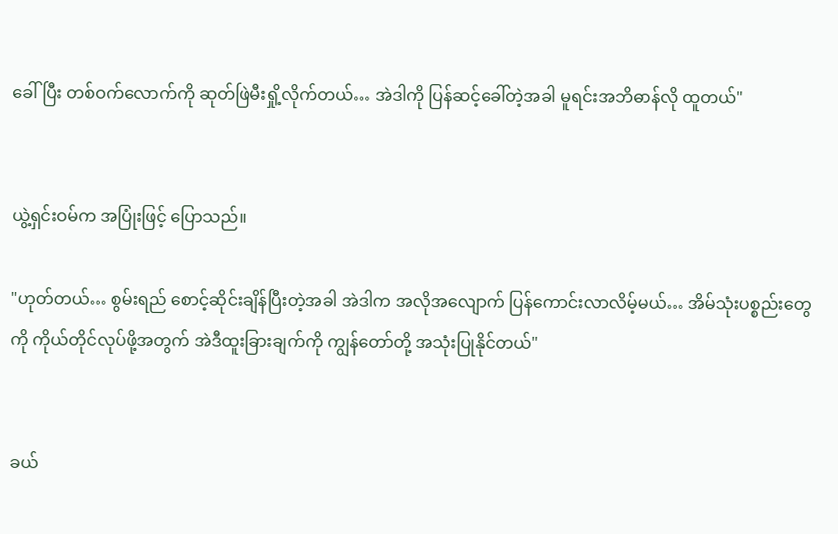ခေါ်ပြီး တစ်ဝက်လောက်ကို ဆုတ်ဖြဲမီးရှို့လိုက်တယ်… အဲဒါကို ပြန်ဆင့်ခေါ်တဲ့အခါ မူရင်းအဘိဓာန်လို ထူတယ်"


ယွဲ့ရှင်းဝမ်က အပြုံးဖြင့် ပြောသည်။

"ဟုတ်တယ်… စွမ်းရည် စောင့်ဆိုင်းချိန်ပြီးတဲ့အခါ အဲဒါက အလိုအလျောက် ပြန်ကောင်းလာလိမ့်မယ်… အိမ်သုံးပစ္စည်းတွေကို ကိုယ်တိုင်လုပ်ဖို့အတွက် အဲဒီထူးခြားချက်ကို ကျွန်တော်တို့ အသုံးပြုနိုင်တယ်"


ခယ်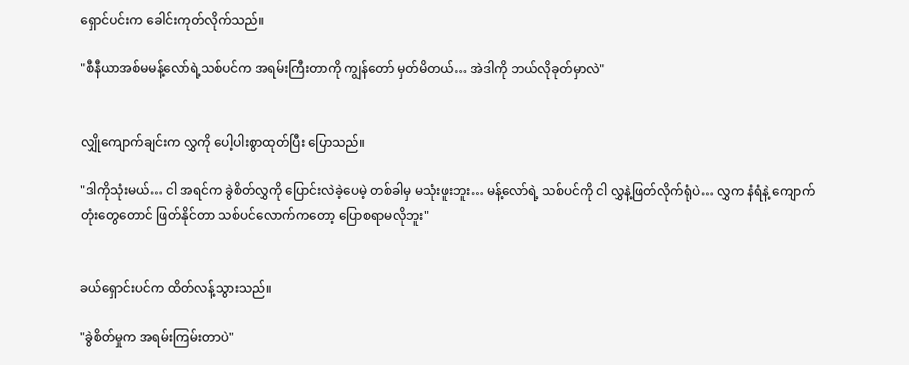ရှောင်ပင်းက ခေါင်းကုတ်လိုက်သည်။

"စီနီယာအစ်မမန့်လော်ရဲ့သစ်ပင်က အရမ်းကြီးတာကို ကျွန်တော် မှတ်မိတယ်… အဲဒါကို ဘယ်လိုခုတ်မှာလဲ"


လျှိုကျောက်ချင်းက လွှကို ပေါ့ပါးစွာထုတ်ပြီး ပြောသည်။

"ဒါကိုသုံးမယ်… ငါ အရင်က ခွဲစိတ်လွှကို ပြောင်းလဲခဲ့ပေမဲ့ တစ်ခါမှ မသုံးဖူးဘူး… မန့်လော်ရဲ့ သစ်ပင်ကို ငါ လွှနဲ့ဖြတ်လိုက်ရုံပဲ… လွှက နံရံနဲ့ ကျောက်တုံးတွေတောင် ဖြတ်နိုင်တာ သစ်ပင်လောက်ကတော့ ပြောစရာမလိုဘူး"


ခယ်ရှောင်းပင်က ထိတ်လန့်သွားသည်။

"ခွဲစိတ်မှုက အရမ်းကြမ်းတာပဲ"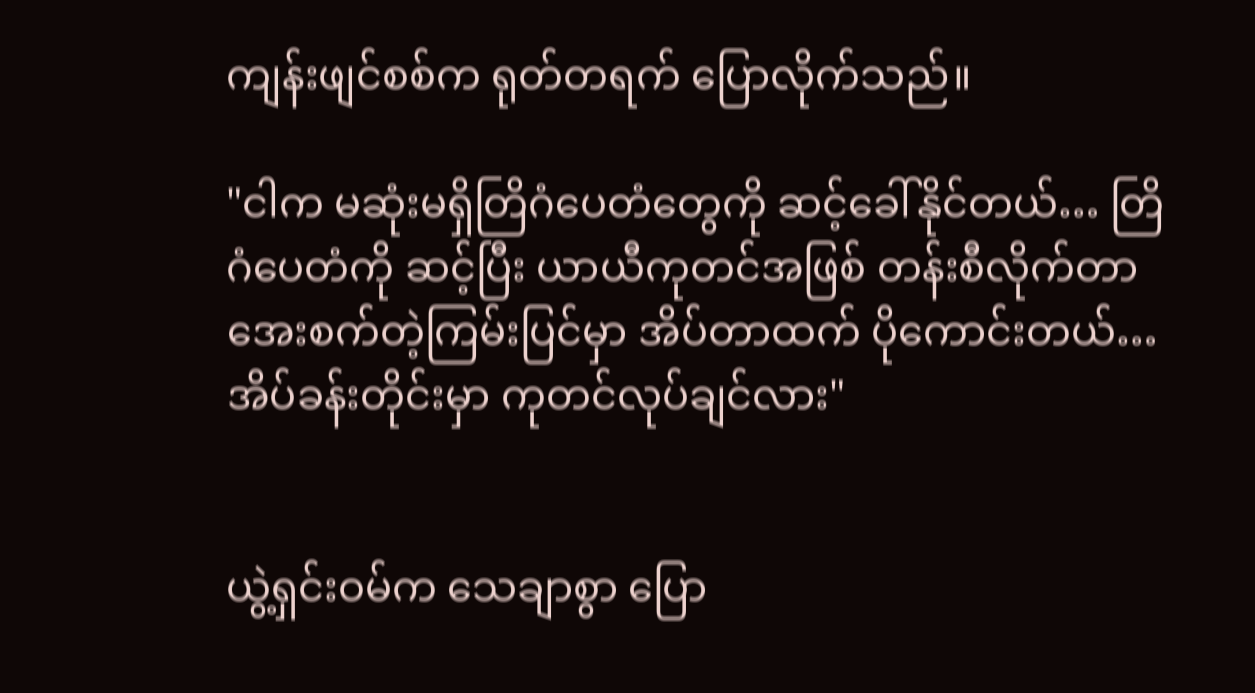ကျန်းဖျင်စစ်က ရုတ်တရက် ပြောလိုက်သည်။

"ငါက မဆုံးမရှိတြိဂံပေတံတွေကို ဆင့်ခေါ်နိုင်တယ်… တြိဂံပေတံကို ဆင့်ပြီး ယာယီကုတင်အဖြစ် တန်းစီလိုက်တာ အေးစက်တဲ့ကြမ်းပြင်မှာ အိပ်တာထက် ပိုကောင်းတယ်… အိပ်ခန်းတိုင်းမှာ ကုတင်လုပ်ချင်လား"


ယွဲ့ရှင်းဝမ်က သေချာစွာ ပြော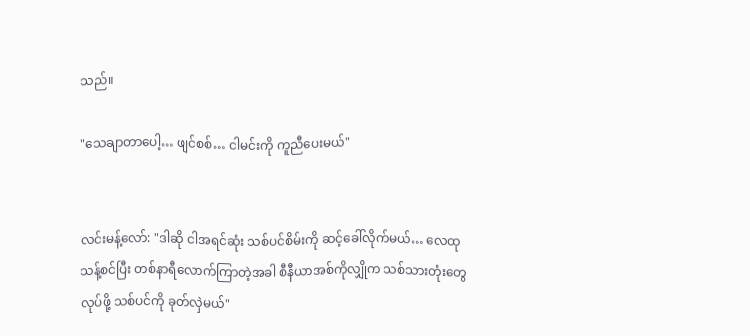သည်။

"သေချာတာပေါ့… ဖျင်စစ်… ငါမင်းကို ကူညီပေးမယ်"


လင်းမန့်လော်: "ဒါဆို ငါအရင်ဆုံး သစ်ပင်စိမ်းကို ဆင့်ခေါ်လိုက်မယ်… လေထုသန့်စင်ပြီး တစ်နာရီလောက်ကြာတဲ့အခါ စီနီယာအစ်ကိုလျှိုက သစ်သားတုံးတွေလုပ်ဖို့ သစ်ပင်ကို ခုတ်လှဲမယ်"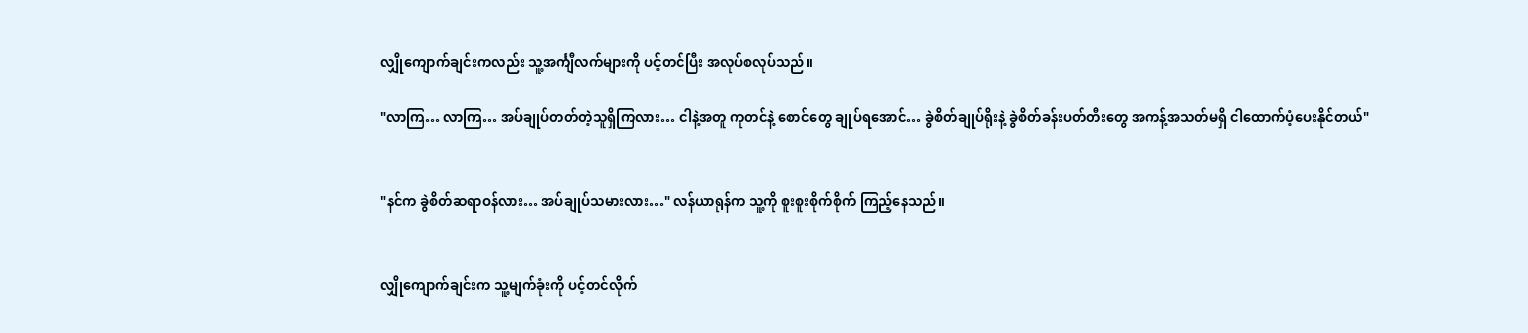လျှိုကျောက်ချင်းကလည်း သူ့အင်္ကျီလက်များကို ပင့်တင်ပြီး အလုပ်စလုပ်သည်။

"လာကြ… လာကြ… အပ်ချုပ်တတ်တဲ့သူရှိကြလား… ငါနဲ့အတူ ကုတင်နဲ့ စောင်တွေ ချုပ်ရအောင်… ခွဲစိတ်ချုပ်ရိုးနဲ့ ခွဲစိတ်ခန်းပတ်တီးတွေ အကန့်အသတ်မရှိ ငါထောက်ပံ့ပေးနိုင်တယ်"


"နင်က ခွဲစိတ်ဆရာဝန်လား… အပ်ချုပ်သမားလား…" လန်ယာရုန်က သူ့ကို စူးစူးစိုက်စိုက် ကြည့်နေသည်။


လျှိုကျောက်ချင်းက သူ့မျက်ခုံးကို ပင့်တင်လိုက်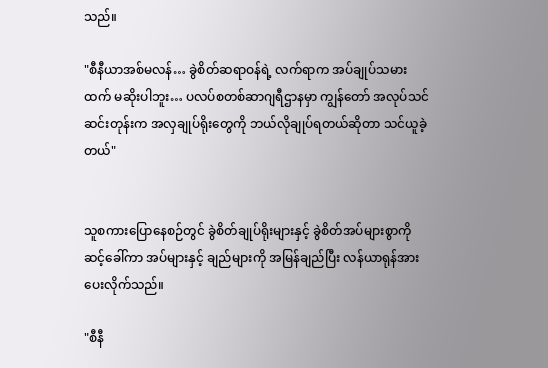သည်။

"စီနီယာအစ်မလန်… ခွဲစိတ်ဆရာဝန်ရဲ့ လက်ရာက အပ်ချုပ်သမားထက် မဆိုးပါဘူး… ပလပ်စတစ်ဆာဂျရီဌာနမှာ ကျွန်တော် အလုပ်သင်ဆင်းတုန်းက အလှချုပ်ရိုးတွေကို ဘယ်လိုချုပ်ရတယ်ဆိုတာ သင်ယူခဲ့တယ်"


သူစကားပြောနေစဉ်တွင် ခွဲစိတ်ချုပ်ရိုးများနှင့် ခွဲစိတ်အပ်များစွာကို ဆင့်ခေါ်ကာ အပ်များနှင့် ချည်များကို အမြန်ချည်ပြီး လန်ယာရုန်အား ပေးလိုက်သည်။

"စီနီ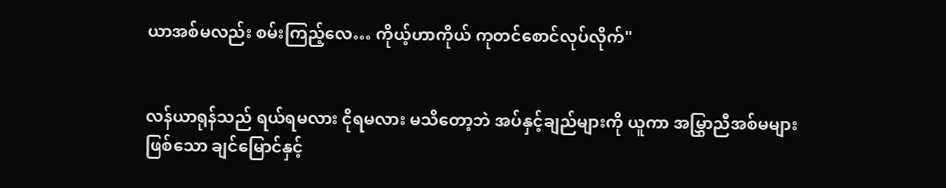ယာအစ်မလည်း စမ်းကြည့်လေ… ကိုယ့်ဟာကိုယ် ကုတင်စောင်လုပ်လိုက်"


လန်ယာရုန်သည် ရယ်ရမလား ငိုရမလား မသိတော့ဘဲ အပ်နှင့်ချည်များကို ယူကာ အမြွှာညီအစ်မများဖြစ်သော ချင်မြောင်နှင့်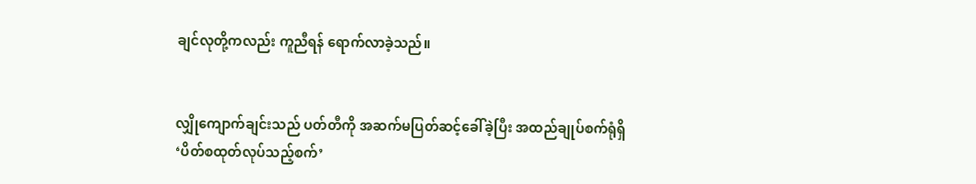ချင်လုတို့ကလည်း ကူညီရန် ရောက်လာခဲ့သည်။


လျှိုကျောက်ချင်းသည် ပတ်တီကို အဆက်မပြတ်ဆင့်ခေါ်ခဲ့ပြီး အထည်ချုပ်စက်ရုံရှိ ‘ပိတ်စထုတ်လုပ်သည့်စက်’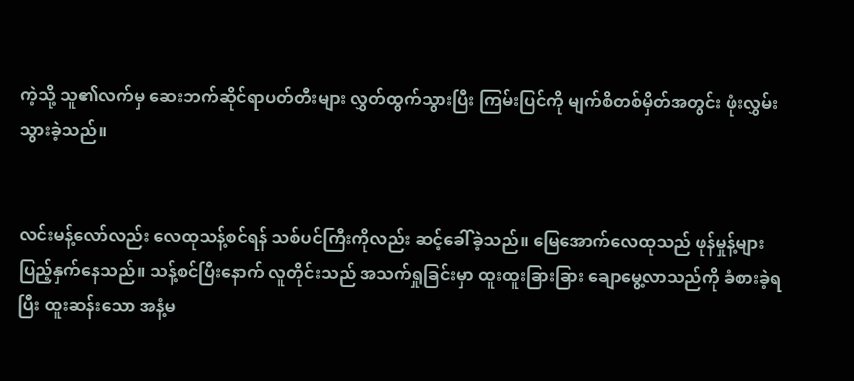ကဲ့သို့ သူ၏လက်မှ ဆေးဘက်ဆိုင်ရာပတ်တီးများ လွှတ်ထွက်သွားပြီး ကြမ်းပြင်ကို မျက်စိတစ်မှိတ်အတွင်း ဖုံးလွှမ်းသွားခဲ့သည်။


လင်းမန့်လော်လည်း လေထုသန့်စင်ရန် သစ်ပင်ကြီးကိုလည်း ဆင့်ခေါ်ခဲ့သည်။ မြေအောက်လေထုသည် ဖုန်မှုန့်များ ပြည့်နှက်နေသည်။ သန့်စင်ပြီးနောက် လူတိုင်းသည် အသက်ရှုခြင်းမှာ ထူးထူးခြားခြား ချောမွေ့လာသည်ကို ခံစားခဲ့ရပြီး ထူးဆန်းသော အနံ့မ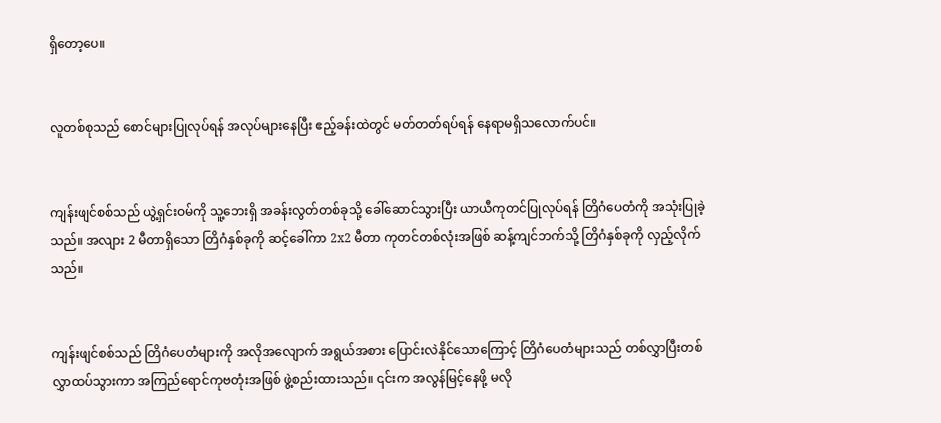ရှိတော့ပေ။


လူတစ်စုသည် စောင်များပြုလုပ်ရန် အလုပ်များနေပြီး ဧည့်ခန်းထဲတွင် မတ်တတ်ရပ်ရန် နေရာမရှိသလောက်ပင်။


ကျန်းဖျင်စစ်သည် ယွဲ့ရှင်းဝမ်ကို သူ့ဘေးရှိ အခန်းလွတ်တစ်ခုသို့ ခေါ်ဆောင်သွားပြီး ယာယီကုတင်ပြုလုပ်ရန် တြိဂံပေတံကို အသုံးပြုခဲ့သည်။ အလျား 2 မီတာရှိသော တြိဂံနှစ်ခုကို ဆင့်ခေါ်ကာ 2x2 မီတာ ကုတင်တစ်လုံးအဖြစ် ဆန့်ကျင်ဘက်သို့ တြိဂံနှစ်ခုကို လှည့်လိုက်သည်။


ကျန်းဖျင်စစ်သည် တြိဂံပေတံများကို အလိုအလျောက် အရွယ်အစား ပြောင်းလဲနိုင်သောကြောင့် တြိဂံပေတံများသည် တစ်လွှာပြီးတစ်လွှာထပ်သွားကာ အကြည်ရောင်ကုဗတုံးအဖြစ် ဖွဲ့စည်းထားသည်။ ၎င်းက အလွန်မြင့်နေဖို့ မလို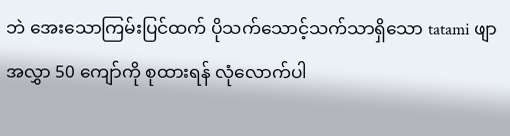ဘဲ အေးသောကြမ်းပြင်ထက် ပိုသက်သောင့်သက်သာရှိသော tatami ဖျာ အလွှာ 50 ကျော်ကို စုထားရန် လုံလောက်ပါ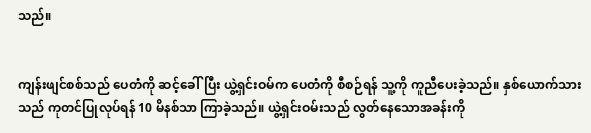သည်။


ကျန်းဖျင်စစ်သည် ပေတံကို ဆင့်ခေါ်ပြီး ယွဲ့ရှင်းဝမ်က ပေတံကို စီစဉ်ရန် သူ့ကို ကူညီပေးခဲ့သည်။ နှစ်ယောက်သားသည် ကုတင်ပြုလုပ်ရန် 10 မိနစ်သာ ကြာခဲ့သည်။ ယွဲ့ရှင်းဝမ်းသည် လွတ်နေသောအခန်းကို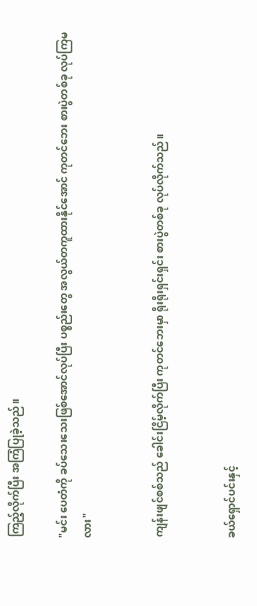ကြည့်လိုက်ပြီး အကြံပြုခဲ့သည်။

"မင်း ပေတံကို ခပ်သေးသေးဖြစ်အောင်လုပ်ပြီး ပစ္စည်းတွေ အလွယ်တကူထားနိုင်အောင် ကုတင်ဘေး စားပွဲတစ်ခု လုပ်ကြမလား"


ကျန်းဖျင်စစ်သည် ခေါင်းငြိမ့်လိုက်ပြီး ကုတင်ဘေးမှာ ရိုးရိုးရှင်းရှင်း စားပွဲတစ်ခု လုပ်လိုက်သည်။


ခယ်ရှောင်ပင်းနှင့်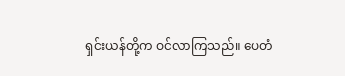ရှင်းယန်တို့က ဝင်လာကြသည်။ ပေတံ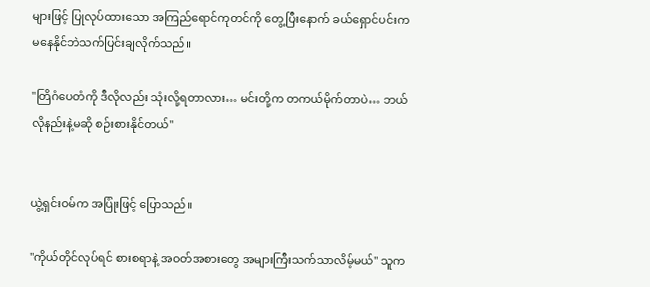များဖြင့် ပြုလုပ်ထားသော အကြည်ရောင်ကုတင်ကို တွေ့ပြီးနောက် ခယ်ရှောင်ပင်းက မနေနိုင်ဘဲသက်ပြင်းချလိုက်သည်။

"တြိဂံပေတံကို ဒီလိုလည်း သုံးလို့ရတာလား… မင်းတို့က တကယ်မိုက်တာပဲ… ဘယ်လိုနည်းနဲ့မဆို စဉ်းစားနိုင်တယ်"


ယွဲ့ရှင်းဝမ်က အပြုံးဖြင့် ပြောသည်။

"ကိုယ်တိုင်လုပ်ရင် စားစရာနဲ့ အဝတ်အစားတွေ အများကြီးသက်သာလိမ့်မယ်" သူက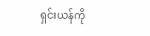ရှင်းယန်ကို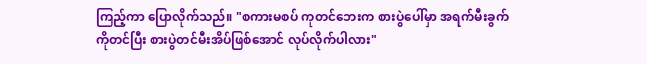ကြည့်ကာ ပြောလိုက်သည်။ "စကားမစပ် ကုတင်ဘေးက စားပွဲပေါ်မှာ အရက်မီးခွက်ကိုတင်ပြီး စားပွဲတင်မီးအိပ်ဖြစ်အောင် လုပ်လိုက်ပါလား"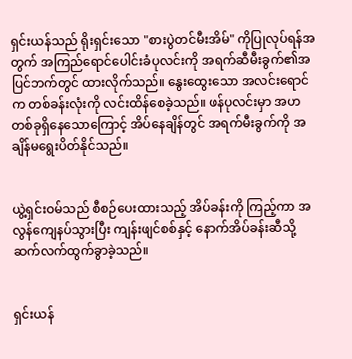ရှင်းယန်သည် ရိုးရှင်းသော "စားပွဲတင်မီးအိမ်" ကိုပြုလုပ်ရန်အတွက် အကြည်ရောင်ပေါင်းခံပုလင်းကို အရက်ဆီမီးခွက်၏အပြင်ဘက်တွင် ထားလိုက်သည်။ နွေးထွေးသော အလင်းရောင်က တစ်ခန်းလုံးကို လင်းထိန်စေခဲ့သည်။ ဖန်ပုလင်းမှာ အဟတစ်ခုရှိနေသောကြောင့် အိပ်နေချိန်တွင် အရက်မီးခွက်ကို အချိန်မရွေးပိတ်နိုင်သည်။


ယွဲ့ရှင်းဝမ်သည် စီစဉ်ပေးထားသည့် အိပ်ခန်းကို ကြည့်ကာ အလွန်ကျေနပ်သွားပြီး ကျန်းဖျင်စစ်နှင့် နောက်အိပ်ခန်းဆီသို့ ဆက်လက်ထွက်ခွာခဲ့သည်။


ရှင်းယန်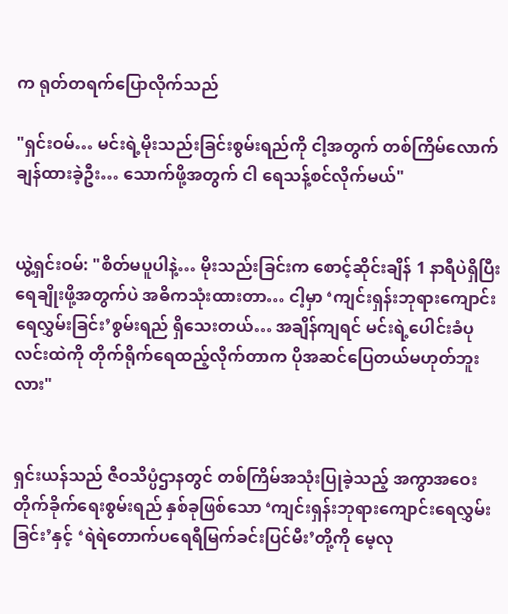က ရုတ်တရက်ပြောလိုက်သည်

"ရှင်းဝမ်… မင်းရဲ့မိုးသည်းခြင်းစွမ်းရည်ကို ငါ့အတွက် တစ်ကြိမ်လောက် ချန်ထားခဲ့ဦး… သောက်ဖို့အတွက် ငါ ရေသန့်စင်လိုက်မယ်"


ယွဲ့ရှင်းဝမ်: "စိတ်မပူပါနဲ့… မိုးသည်းခြင်းက စောင့်ဆိုင်းချိန် 1 နာရီပဲရှိပြီး ရေချိုးဖို့အတွက်ပဲ အဓိကသုံးထားတာ… ငါ့မှာ ‘ကျင်းရှန်းဘုရားကျောင်းရေလွှမ်းခြင်း’စွမ်းရည် ရှိသေးတယ်… အချိန်ကျရင် မင်းရဲ့ပေါင်းခံပုလင်းထဲကို တိုက်ရိုက်ရေထည့်လိုက်တာက ပိုအဆင်ပြေတယ်မဟုတ်ဘူးလား"


ရှင်းယန်သည် ဇီဝသိပ္ပံဌာနတွင် တစ်ကြိမ်အသုံးပြုခဲ့သည့် အကွာအဝေး တိုက်ခိုက်ရေးစွမ်းရည် နှစ်ခုဖြစ်သော ‘ကျင်းရှန်းဘုရားကျောင်းရေလွှမ်းခြင်း’နှင့် ‘ရဲရဲတောက်ပရေရီမြက်ခင်းပြင်မီး’တို့ကို မေ့လု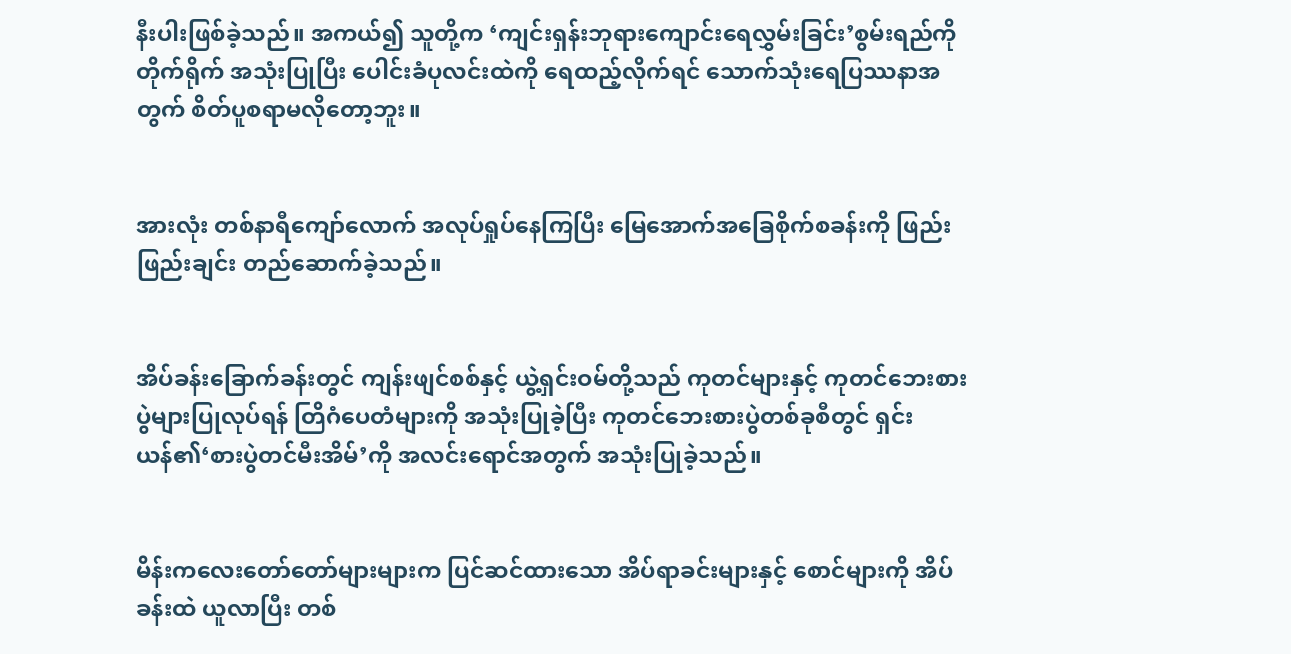နီးပါးဖြစ်ခဲ့သည်။ အကယ်၍ သူတို့က ‘ကျင်းရှန်းဘုရားကျောင်းရေလွှမ်းခြင်း’စွမ်းရည်ကို တိုက်ရိုက် အသုံးပြုပြီး ပေါင်းခံပုလင်းထဲကို ရေထည့်လိုက်ရင် သောက်သုံးရေပြဿနာအတွက် စိတ်ပူစရာမလိုတော့ဘူး။


အားလုံး တစ်နာရီကျော်လောက် အလုပ်ရှုပ်နေကြပြီး မြေအောက်အခြေစိုက်စခန်းကို ဖြည်းဖြည်းချင်း တည်ဆောက်ခဲ့သည်။


အိပ်ခန်းခြောက်ခန်းတွင် ကျန်းဖျင်စစ်နှင့် ယွဲ့ရှင်းဝမ်တို့သည် ကုတင်များနှင့် ကုတင်ဘေးစားပွဲများပြုလုပ်ရန် တြိဂံပေတံများကို အသုံးပြုခဲ့ပြီး ကုတင်ဘေးစားပွဲတစ်ခုစီတွင် ရှင်းယန်၏‘စားပွဲတင်မီးအိမ်’ကို အလင်းရောင်အတွက် အသုံးပြုခဲ့သည်။


မိန်းကလေးတော်တော်များများက ပြင်ဆင်ထားသော အိပ်ရာခင်းများနှင့် စောင်များကို အိပ်ခန်းထဲ ယူလာပြီး တစ်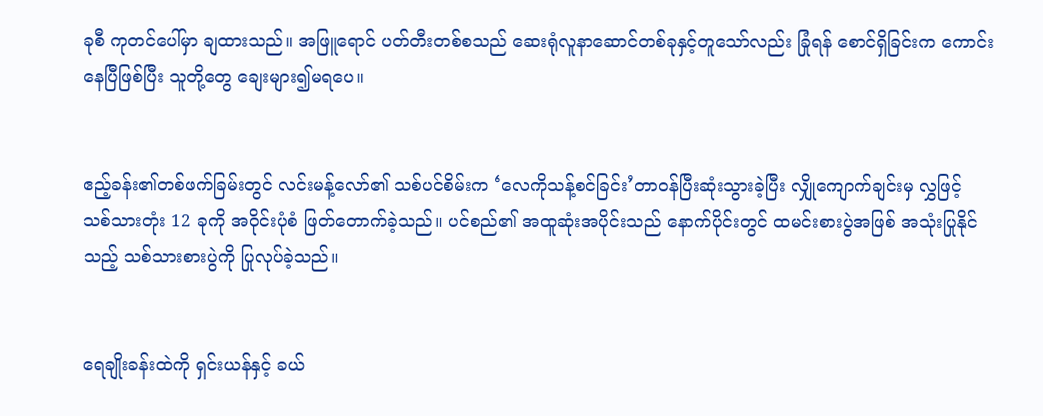ခုစီ ကုတင်ပေါ်မှာ ချထားသည်။ အဖြူရောင် ပတ်တီးတစ်စသည် ဆေးရုံလူနာဆောင်တစ်ခုနှင့်တူသော်လည်း ‌ခြုံရန် စောင်ရှိခြင်းက ကောင်းနေပြီဖြစ်ပြီး သူတို့တွေ ချေးများ၍မရပေ။


ဧည့်ခန်း၏တစ်ဖက်ခြမ်းတွင် လင်းမန့်လော်၏ သစ်ပင်စိမ်းက ‘လေကိုသန့်စင်ခြင်း’တာဝန်ပြီးဆုံးသွားခဲ့ပြီး လျှိုကျောက်ချင်းမှ လွှဖြင့် သစ်သားတုံး 12 ခုကို အဝိုင်းပုံစံ ဖြတ်တောက်ခဲ့သည်။ ပင်စည်၏ အထူဆုံးအပိုင်းသည် နောက်ပိုင်းတွင် ထမင်းစားပွဲအဖြစ် အသုံးပြုနိုင်သည့် သစ်သားစားပွဲကို ပြုလုပ်ခဲ့သည်။


ရေချိုးခန်းထဲကို ရှင်းယန်နှင့် ခယ်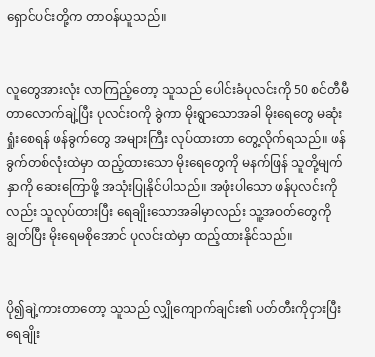ရှောင်ပင်းတို့က တာဝန်ယူသည်။


လူတွေအားလုံး လာကြည့်တော့ သူသည် ပေါင်းခံပုလင်းကို 50 စင်တီမီတာလောက်ချဲ့ပြီး ပုလင်းဝကို ခွဲကာ မိုးရွာသောအခါ မိုးရေတွေ မဆုံးရှုံးစေရန် ဖန်ခွက်တွေ အများကြီး လုပ်ထားတာ တွေ့လိုက်ရသည်။ ဖန်ခွက်တစ်လုံးထဲမှာ ထည့်ထားသော မိုးရေတွေကို မနက်ဖြန် သူတို့မျက်နှာကို ဆေးကြောဖို့ အသုံးပြုနိုင်ပါသည်။ အဖုံးပါသော ဖန်ပုလင်းကိုလည်း သူလုပ်ထားပြီး ရေချိုးသောအခါမှာလည်း သူ့အဝတ်တွေကို ချွတ်ပြီး မိုးရေမစိုအောင် ပုလင်းထဲမှာ ထည့်ထားနိုင်သည်။


ပို၍ချဲ့ကားတာတော့ သူသည် လျှိုကျောက်ချင်း၏ ပတ်တီးကိုငှားပြီး ရေချိုး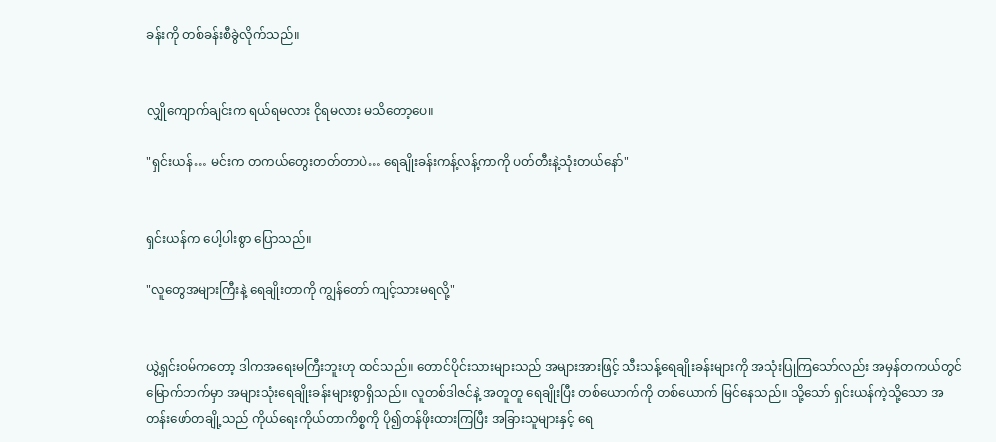ခန်းကို တစ်ခန်းစီခွဲလိုက်သည်။


လျှိုကျောက်ချင်းက ရယ်ရမလား ငိုရမလား မသိတော့ပေ။

"ရှင်းယန်… မင်းက တကယ်တွေးတတ်တာပဲ… ရေချိုးခန်းကန့်လန့်ကာကို ပတ်တီးနဲ့သုံးတယ်နော်"


ရှင်းယန်က ပေါ့ပါးစွာ ပြောသည်။

"လူတွေအများကြီးနဲ့ ရေချိုးတာကို ကျွန်တော် ကျင့်သားမရလို့"


ယွဲ့ရှင်းဝမ်ကတော့ ဒါကအရေးမကြီးဘူးဟု ထင်သည်။ တောင်ပိုင်းသားများသည် အများအားဖြင့် သီးသန့်ရေချိုးခန်းများကို အသုံးပြုကြသော်လည်း အမှန်တကယ်တွင် မြောက်ဘက်မှာ အများသုံးရေချိုးခန်းများစွာရှိသည်။ လူတစ်ဒါဇင်နဲ့ အတူတူ ရေချိုးပြီး တစ်ယောက်ကို တစ်ယောက် မြင်နေသည်။ သို့သော် ရှင်းယန်ကဲ့သို့သော အတန်းဖော်တချို့သည် ကိုယ်ရေးကိုယ်တာကိစ္စကို ပို၍တန်ဖိုးထားကြပြီး အခြားသူများနှင့် ရေ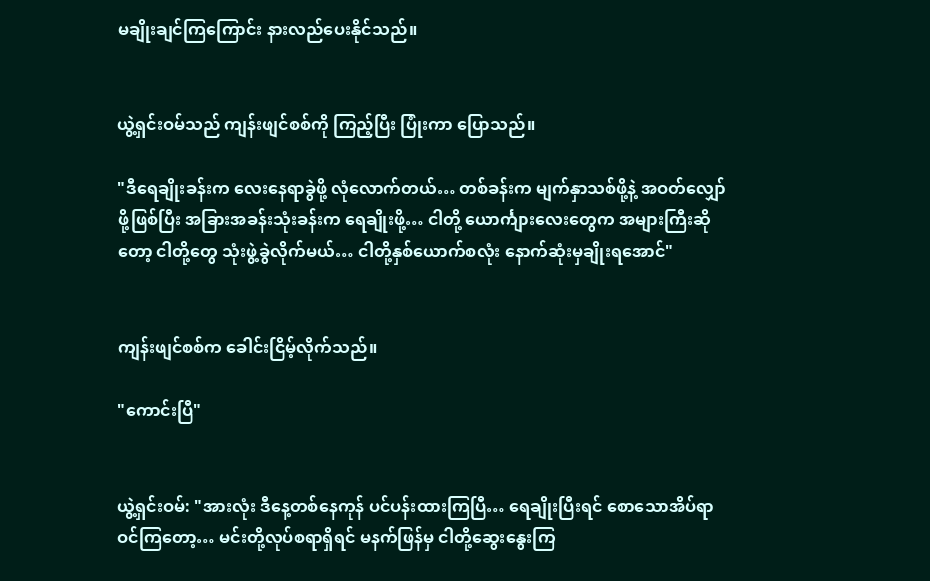မချိုးချင်ကြကြောင်း နားလည်ပေးနိုင်သည်။


ယွဲ့ရှင်းဝမ်သည် ကျန်းဖျင်စစ်ကို ကြည့်ပြီး ပြုံးကာ ပြောသည်။

"ဒီရေချိုးခန်းက လေးနေရာခွဲဖို့ လုံလောက်တယ်… တစ်ခန်းက မျက်နှာသစ်ဖို့နဲ့ အဝတ်လျှော်ဖို့ဖြစ်ပြီး အခြားအခန်းသုံးခန်းက ရေချိုးဖို့… ငါတို့ ယောင်္ကျားလေးတွေက အများကြီးဆိုတော့ ငါတို့တွေ သုံးဖွဲ့ခွဲလိုက်မယ်… ငါတို့နှစ်ယောက်စလုံး နောက်ဆုံးမှချိုးရအောင်"


ကျန်းဖျင်စစ်က ခေါင်းငြိမ့်လိုက်သည်။

"ကောင်းပြီ"


ယွဲ့ရှင်းဝမ်: "အားလုံး ဒီနေ့တစ်နေကုန် ပင်ပန်းထားကြပြီ… ရေချိုးပြီးရင် စောသောအိပ်ရာဝင်ကြတော့… မင်းတို့လုပ်စရာရှိရင် မနက်ဖြန်မှ ငါတို့ဆွေးနွေးကြ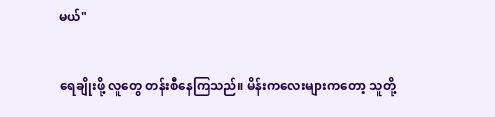မယ်"


ရေချိုးဖို့ လူတွေ တန်းစီနေကြသည်။ မိန်းကလေးများကတော့ သူတို့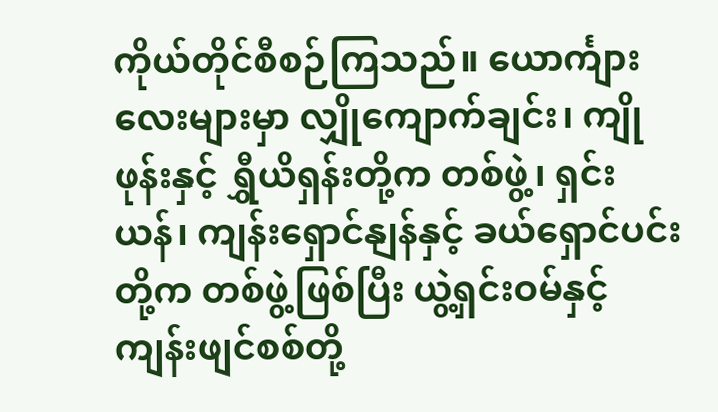ကိုယ်တိုင်စီစဉ်ကြသည်။ ယောင်္ကျားလေးများမှာ လျှိုကျောက်ချင်း၊ ကျိုဖုန်းနှင့် ရွှီယိရှန်းတို့က တစ်ဖွဲ့၊ ရှင်းယန်၊ ကျန်းရှောင်နျန်နှင့် ခယ်ရှောင်ပင်းတို့က တစ်ဖွဲ့ဖြစ်ပြီး ယွဲ့ရှင်းဝမ်နှင့် ကျန်းဖျင်စစ်တို့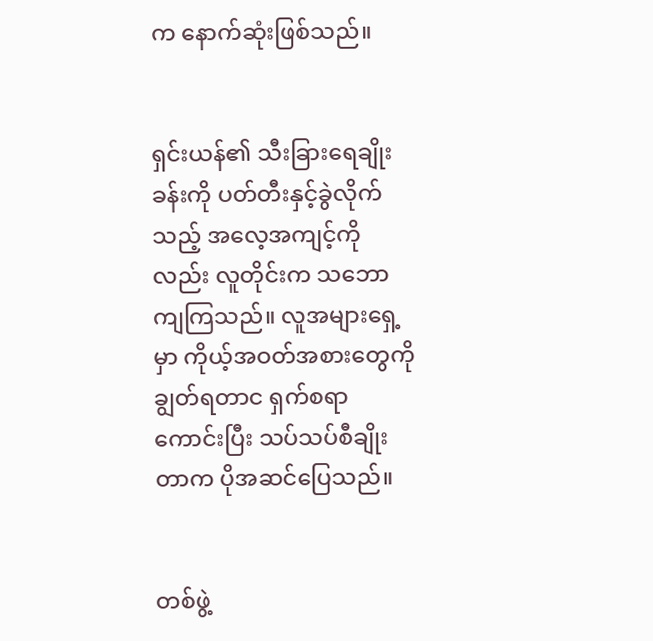က နောက်ဆုံးဖြစ်သည်။


ရှင်းယန်၏ သီးခြားရေချိုးခန်းကို ပတ်တီးနှင့်ခွဲလိုက်သည့် အလေ့အကျင့်ကိုလည်း လူတိုင်းက သဘောကျကြသည်။ လူအများရှေ့မှာ ကိုယ့်အဝတ်အစားတွေကို ချွတ်ရတာင ရှက်စရာကောင်းပြီး သပ်သပ်စီချိုးတာက ပိုအဆင်ပြေသည်။


တစ်ဖွဲ့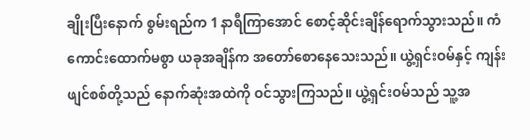ချိုးပြီးနောက် စွမ်းရည်က 1 နာရီကြာအောင် ‌စောင့်ဆိုင်းချိန်ရောက်သွားသည်။ ကံကောင်းထောက်မစွာ ယခုအချိန်က အတော်စောနေသေးသည်။ ယွဲ့ရှင်းဝမ်နှင့် ကျန်းဖျင်စစ်တို့သည် နောက်ဆုံးအထဲကို ဝင်သွားကြသည်။ ယွဲ့ရှင်းဝမ်သည် သူ့အ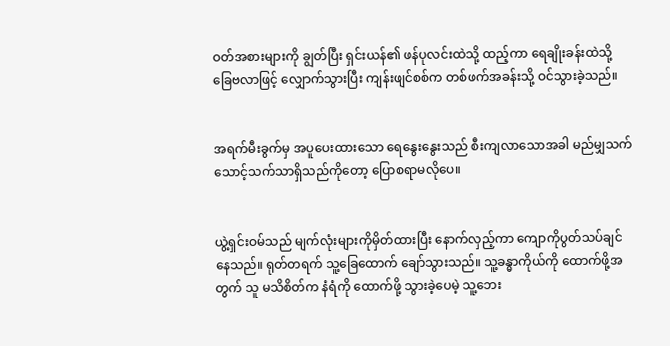ဝတ်အစားများကို ချွတ်ပြီး ရှင်းယန်၏ ဖန်ပုလင်းထဲသို့ ထည့်ကာ ရေချိုးခန်းထဲသို့ ခြေဗလာဖြင့် လျှောက်သွားပြီး ကျန်းဖျင်စစ်က တစ်ဖက်အခန်းသို့ ဝင်သွားခဲ့သည်။


အရက်မီးခွက်မှ အပူပေးထားသော ရေနွေးနွေးသည် စီးကျလာသောအခါ မည်မျှသက်သောင့်သက်သာရှိသည်ကိုတော့ ပြောစရာမလိုပေ။


ယွဲ့ရှင်းဝမ်သည် မျက်လုံးများကိုမှိတ်ထားပြီး နောက်လှည့်ကာ ကျောကိုပွတ်သပ်ချင်နေသည်။ ရုတ်တရက် သူ့ခြေထောက် ချော်သွားသည်။ သူ့ခန္ဓာကိုယ်ကို ထောက်ဖို့အတွက် သူ မသိစိတ်က နံရံကို ထောက်ဖို့ သွားခဲ့ပေမဲ့ သူ့ဘေး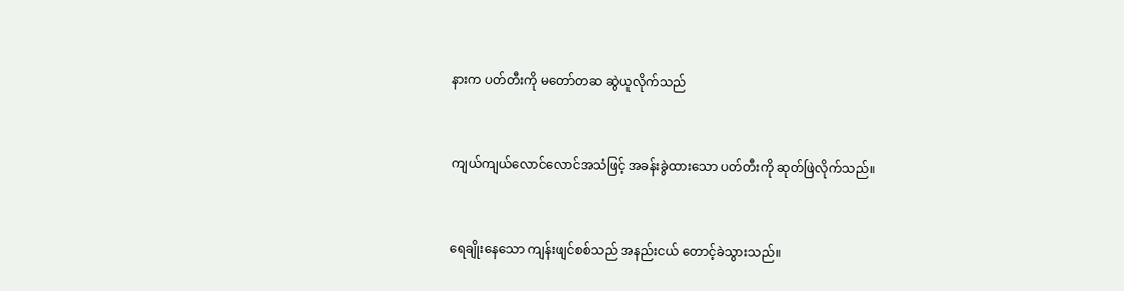နားက ပတ်တီးကို မတော်တဆ ဆွဲယူလိုက်သည်


ကျယ်ကျယ်လောင်လောင်အသံဖြင့် အခန်းခွဲထားသော ပတ်တီးကို ဆုတ်ဖြဲလိုက်သည်။


ရေချိုးနေသော ကျန်းဖျင်စစ်သည် အနည်းငယ် တောင့်ခဲသွားသည်။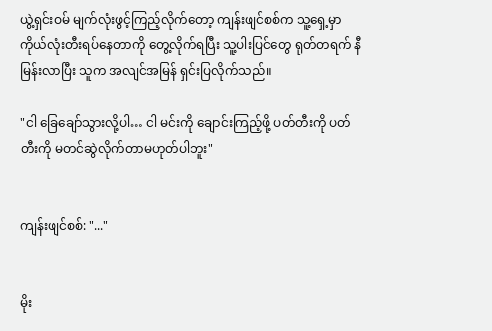ယွဲ့ရှင်းဝမ် မျက်လုံးဖွင့်ကြည့်လိုက်တော့ ကျန်းဖျင်စစ်က သူ့ရှေ့မှာ ကိုယ်လုံးတီးရပ်နေတာကို တွေ့လိုက်ရပြီး သူ့ပါးပြင်တွေ ရုတ်တရက် နီမြန်းလာပြီး သူက အလျင်အမြန် ရှင်းပြလိုက်သည်။

"ငါ ခြေချော်သွားလို့ပါ… ငါ မင်းကို ချောင်းကြည့်ဖို့ ပတ်တီးကို ပတ်တီးကို မတင်ဆွဲလိုက်တာမဟုတ်ပါဘူး"


ကျန်းဖျင်စစ်: "..."


မိုး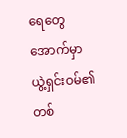ရေတွေအောက်မှာ ယွဲ့ရှင်းဝမ်၏ တစ်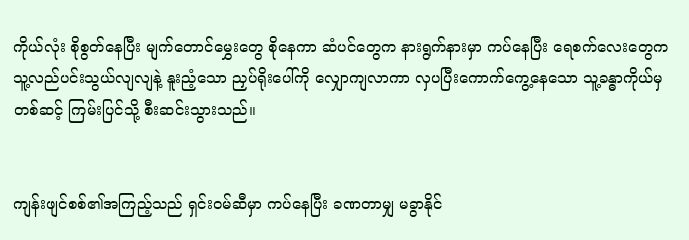ကိုယ်လုံး စိုစွတ်နေပြီး မျက်တောင်မွှေးတွေ စိုနေကာ ဆံပင်တွေက နားရွက်နားမှာ ကပ်နေပြီး ရေစက်လေးတွေက သူ့လည်ပင်းသွယ်လျလျနဲ့ နူးညံ့သော ညှပ်ရိုးပေါ်ကို လျှောကျလာကာ လှပပြီးကောက်ကွေ့နေသော သူ့ခန္ဓာကိုယ်မှ တစ်ဆင့် ကြမ်းပြင်သို့ စီးဆင်းသွားသည်။


ကျန်းဖျင်စစ်၏အကြည့်သည် ရှင်းဝမ်ဆီမှာ ကပ်နေပြီး ခဏတာမျှ မခွာနိုင်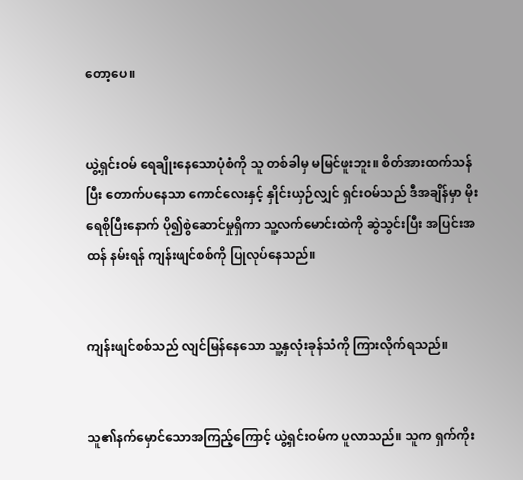တော့ပေ။


ယွဲ့ရှင်းဝမ် ရေချိုးနေသောပုံစံကို သူ တစ်ခါမှ မမြင်ဖူးဘူး။ စိတ်အားထက်သန်ပြီး တောက်ပနေသာ ကောင်လေးနှင့် နှိုင်းယှဉ်လျှင် ရှင်းဝမ်သည် ဒီအချိန်မှာ မိုးရေစိုပြီးနောက် ပို၍စွဲဆောင်မှုရှိကာ သူ့လက်မောင်းထဲကို ဆွဲသွင်းပြီး အပြင်းအထန် နမ်းရန် ကျန်းဖျင်စစ်ကို ပြုလုပ်နေသည်။


ကျန်းဖျင်စစ်သည် လျင်မြန်နေသော သူ့နှလုံးခုန်သံကို ကြားလိုက်ရသည်။


သူ၏နက်မှောင်သောအကြည့်ကြောင့် ယွဲ့ရှင်းဝမ်က ‌ပူလာသည်။ သူက ရှက်ကိုး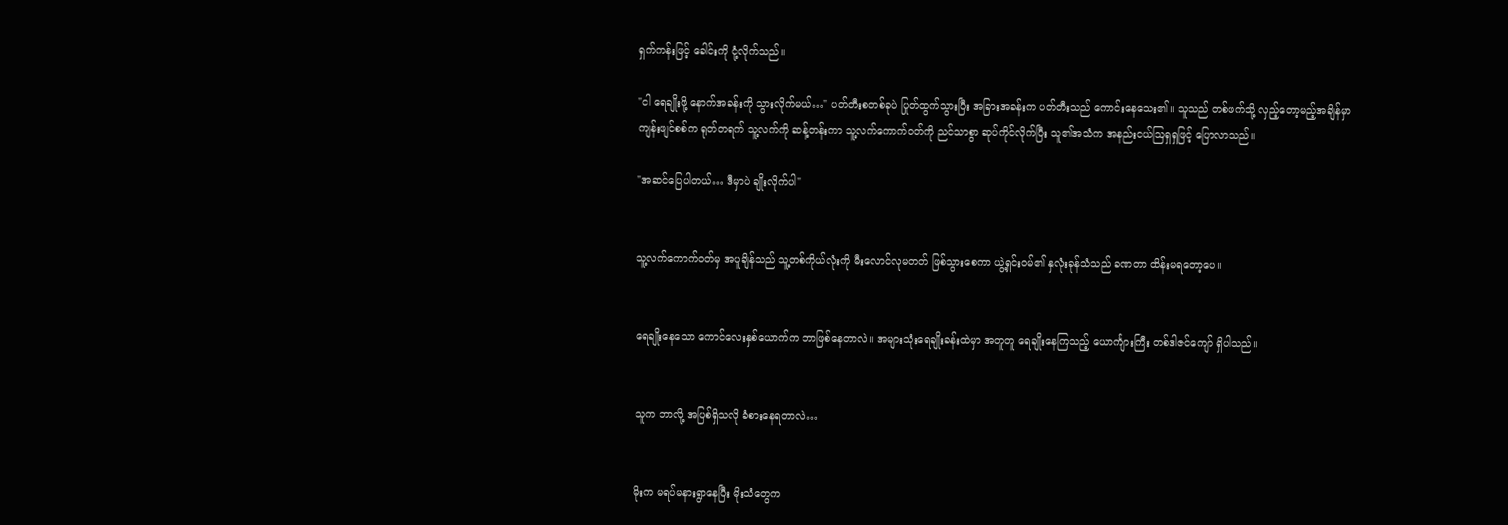ရှက်ကန်းဖြင့် ခေါင်းကို ငုံ့လိုက်သည်။

"ငါ ရေ‌ချိုးဖို့ နောက်အခန်းကို သွားလိုက်မယ်…" ပတ်တီးစတစ်ခုပဲ ပြုတ်ထွက်သွားပြီး အခြားအခန်းက ပတ်တီးသည် ကောင်းနေသေး၏။ သူသည် တစ်ဖက်သို့ လှည့်တော့မည့်အချိန်မှာ ကျန်းဖျင်စစ်က ရုတ်တရက် သူ့လက်ကို ဆန့်တန်းကာ သူ့လက်ကောက်ဝတ်ကို ညင်သာစွာ ဆုပ်ကိုင်လိုက်ပြီး သူ၏အသံက အနည်းငယ်ဩရှရှဖြင့် ပြောလာသည်။

"အဆင်ပြေပါတယ်… ဒီမှာပဲ ချိုးလိုက်ပါ"


သူ့လက်ကောက်ဝတ်မှ အပူချိန်သည် သူ့တစ်ကိုယ်လုံးကို မီးလောင်လုမတတ် ဖြစ်သွားစေကာ ယွဲ့ရှင်းဝမ်၏ နှလုံးခုန်သံသည် ခဏတာ ထိန်းမရတော့ပေ။


ရေချိုးနေသော ကောင်လေးနှစ်ယောက်က ဘာဖြစ်နေတာလဲ။ အများသုံးရေချိုးခန်းထဲမှာ အတူတူ ရေချိုးနေကြသည့် ယောင်္ကျားကြီး တစ်ဒါဇင်ကျော် ရှိပါသည်။


သူက ဘာလို့ အပြစ်ရှိသလို ခံစားနေရတာလဲ…


မိုးက မရပ်မနားရွာနေပြီး မိုးသံတွေက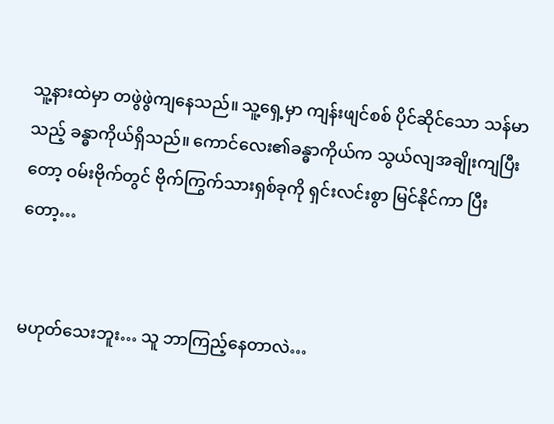သူ့နားထဲမှာ တဖွဲဖွဲကျနေသည်။ သူ့ရှေ့မှာ ကျန်းဖျင်စစ် ပိုင်ဆိုင်သော သန်မာသည့် ခန္ဓာကိုယ်ရှိသည်။ ကောင်လေး၏ခန္ဓာကိုယ်က သွယ်လျအချိုးကျပြီးတော့ ဝမ်းဗိုက်တွင် ဗိုက်ကြွက်သားရှစ်ခုကို ရှင်းလင်းစွာ မြင်နိုင်ကာ ပြီးတော့…


မဟုတ်သေးဘူး… သူ ဘာကြည့်နေတာလဲ…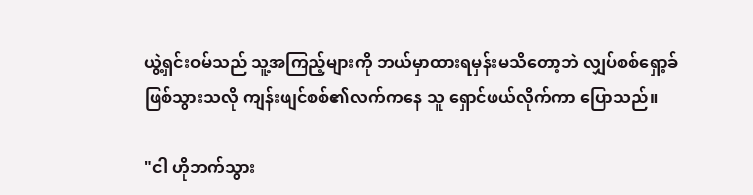ယွဲ့ရှင်းဝမ်သည် သူ့အကြည့်များကို ဘယ်မှာထားရမှန်းမသိတော့ဘဲ လျှပ်စစ်ရှော့ခ်ဖြစ်သွားသလို ကျန်းဖျင်စစ်၏လက်ကနေ သူ ရှောင်ဖယ်လိုက်ကာ ပြောသည်။

"ငါ ဟိုဘက်သွား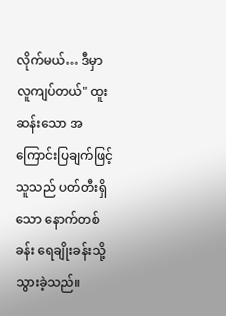လိုက်မယ်… ဒီမှာ လူကျပ်တယ်" ထူးဆန်းသော အကြောင်းပြချက်ဖြင့် သူသည် ပတ်တီးရှိသော နောက်တစ်ခန်း ရေချိုးခန်းသို့ သွားခဲ့သည်။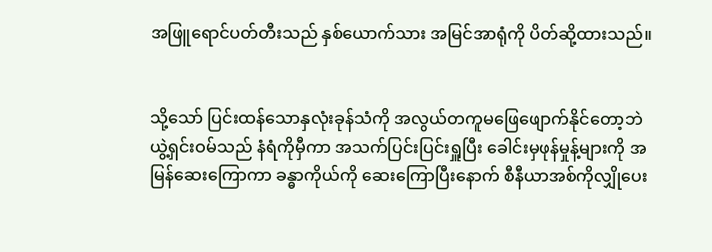အဖြူရောင်ပတ်တီးသည် နှစ်ယောက်သား အမြင်အာရုံကို ပိတ်ဆို့ထားသည်။


သို့သော် ပြင်းထန်သောနှလုံးခုန်သံကို အလွယ်တကူမဖြေဖျောက်နိုင်တော့ဘဲ ယွဲ့ရှင်းဝမ်သည် နံရံကိုမှီကာ အသက်ပြင်းပြင်းရှူပြီး ခေါင်းမှဖုန်မှုန့်များကို အမြန်ဆေးကြောကာ ခန္ဓာကိုယ်ကို ဆေးကြောပြီးနောက် စီနီယာအစ်ကိုလျှိုပေး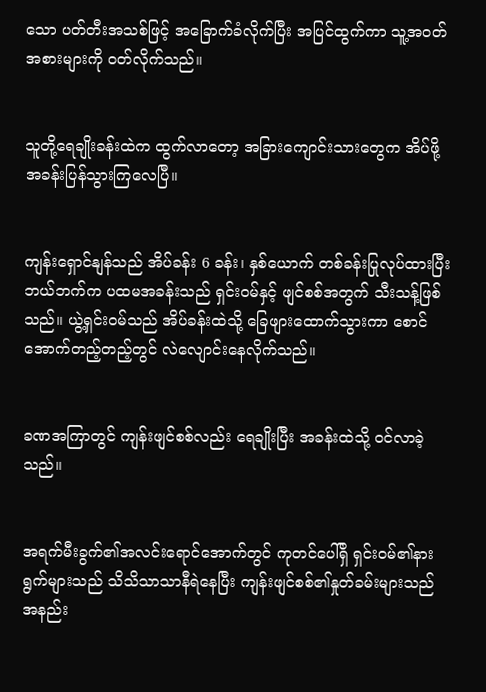သော ပတ်တီးအသစ်ဖြင့် အခြောက်ခံလိုက်ပြီး အပြင်ထွက်ကာ သူ့အဝတ်အစားများကို ဝတ်လိုက်သည်။


သူတို့ရေချိုးခန်းထဲက ထွက်လာတော့ အခြားကျောင်းသားတွေက အိပ်ဖို့ အခန်းပြန်သွားကြလေပြီ။


ကျန်းရှောင်နျန်သည် အိပ်ခန်း 6 ခန်း၊ နှစ်ယောက် တစ်ခန်းပြုလုပ်ထားပြီး ဘယ်ဘက်က ပထမအခန်းသည် ရှင်းဝမ်နှင့် ဖျင်စစ်အတွက် သီးသန့်ဖြစ်သည်။ ယွဲ့ရှင်းဝမ်သည် အိပ်ခန်းထဲသို့ ခြေဖျားထောက်သွားကာ စောင်အောက်တည့်တည့်တွင် လဲလျောင်းနေလိုက်သည်။


ခဏအကြာတွင် ကျန်းဖျင်စစ်လည်း ရေချိုးပြီး အခန်းထဲသို့ ဝင်လာခဲ့သည်။


အရက်မီးခွက်၏အလင်းရောင်အောက်တွင် ကုတင်ပေါ်ရှိ ရှင်းဝမ်၏နားရွက်များသည် သိသိသာသာနီရဲနေပြီး ကျန်းဖျင်စစ်၏နှုတ်ခမ်းများသည် အနည်း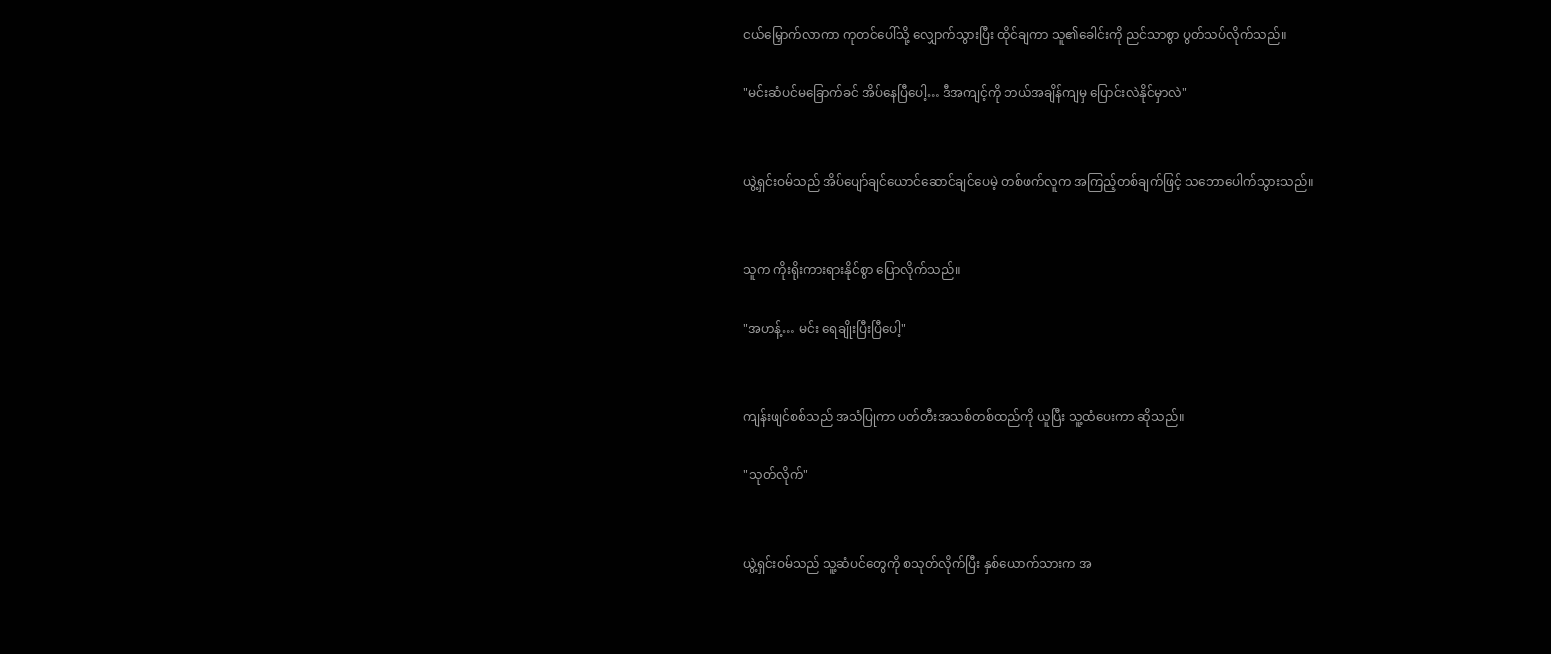ငယ်မြှောက်လာကာ ကုတင်ပေါ်သို့ လျှောက်သွားပြီး ထိုင်ချကာ သူ၏ခေါင်းကို ညင်သာစွာ ပွတ်သပ်လိုက်သည်။

"မင်းဆံပင်မခြောက်ခင် အိပ်နေပြီပေါ့… ဒီအကျင့်ကို ဘယ်အချိန်ကျမှ ပြောင်းလဲနိုင်မှာလဲ"


ယွဲ့ရှင်းဝမ်သည် အိပ်ပျော်ချင်ယောင်ဆောင်ချင်ပေမဲ့ တစ်ဖက်လူက အကြည့်တစ်ချက်ဖြင့် သဘောပေါက်သွားသည်။


သူက ကိုးရိုးကားရားနိုင်စွာ ပြောလိုက်သည်။

"အဟန့်… မင်း ရေချိုးပြီးပြီပေါ့"


ကျန်းဖျင်စစ်သည် အသံပြုကာ ပတ်တီးအသစ်တစ်ထည်ကို ယူပြီး သူ့ထံပေးကာ ဆိုသည်။

"သုတ်လိုက်"


ယွဲ့ရှင်းဝမ်သည် သူ့ဆံပင်တွေကို စသုတ်လိုက်ပြီး နှစ်ယောက်သားက အ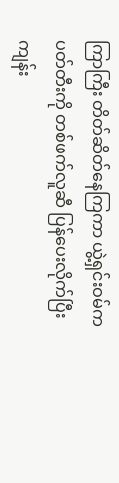ကြာကြီး တိတ်ဆိတ်နေကြကာ ယွဲ့ရှင်းဝမ်က ပတ်တီးကို တစ်ဖက်လူဆီ ပြန်ပေးလိုက်ပြီး ကျန်း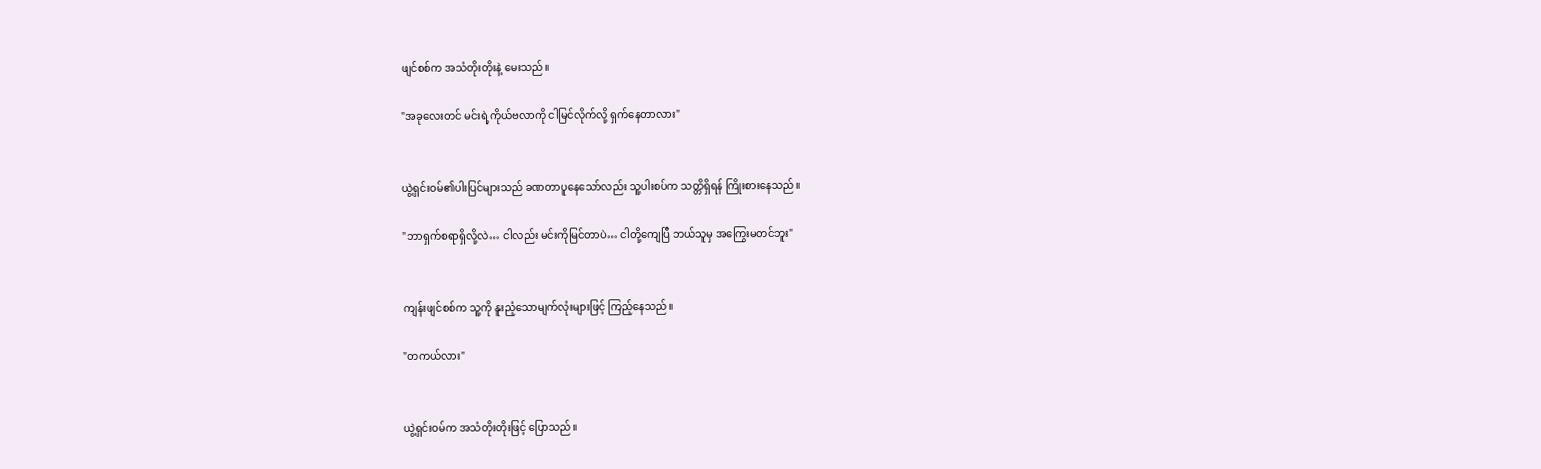ဖျင်စစ်က အသံတိုးတိုးနဲ့ မေးသည်။

"အခုလေးတင် မင်းရဲ့ကိုယ်ဗလာကို ငါမြင်လိုက်လို့ ရှက်နေတာလား"


ယွဲ့ရှင်းဝမ်၏ပါးပြင်များသည် ခဏတာပူနေသော်လည်း သူ့ပါးစပ်က သတ္တိရှိရန် ကြိုးစားနေသည်။

"ဘာရှက်စရာရှိလို့လဲ… ငါလည်း မင်းကိုမြင်တာပဲ… ငါတို့ကျေပြီ ဘယ်သူမှ အကြွေးမတင်ဘူး"


ကျန်းဖျင်စစ်က သူ့ကို နူးညံ့သောမျက်လုံးများဖြင့် ကြည့်နေသည်။

"တကယ်လား"


ယွဲ့ရှင်းဝမ်က အသံတိုးတိုးဖြင့် ပြောသည်။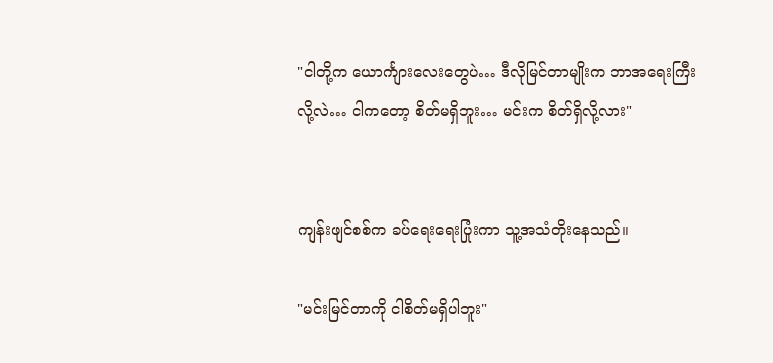"ငါတို့က ယောင်္ကျားလေးတွေပဲ… ဒီလိုမြင်တာမျိုးက ဘာအရေးကြီးလို့လဲ… ငါကတော့ စိတ်မရှိဘူး… မင်းက စိတ်ရှိလို့လား"


ကျန်းဖျင်စစ်က ခပ်ရေးရေးပြုံးကာ သူ့အသံတိုးနေသည်။

"မင်းမြင်တာကို ငါစိတ်မရှိပါဘူး"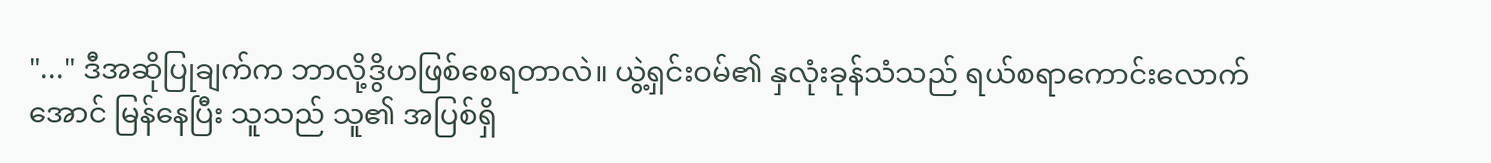"..." ဒီအဆိုပြုချက်က ဘာလို့ဒွိဟဖြစ်စေရတာလဲ။ ယွဲ့ရှင်းဝမ်၏ နှလုံးခုန်သံသည် ရယ်စရာကောင်းလောက်အောင် မြန်နေပြီး သူသည် သူ၏ အပြစ်ရှိ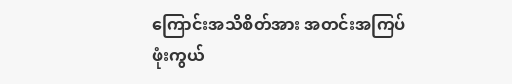ကြောင်းအသိစိတ်အား အတင်းအကြပ် ဖုံးကွယ်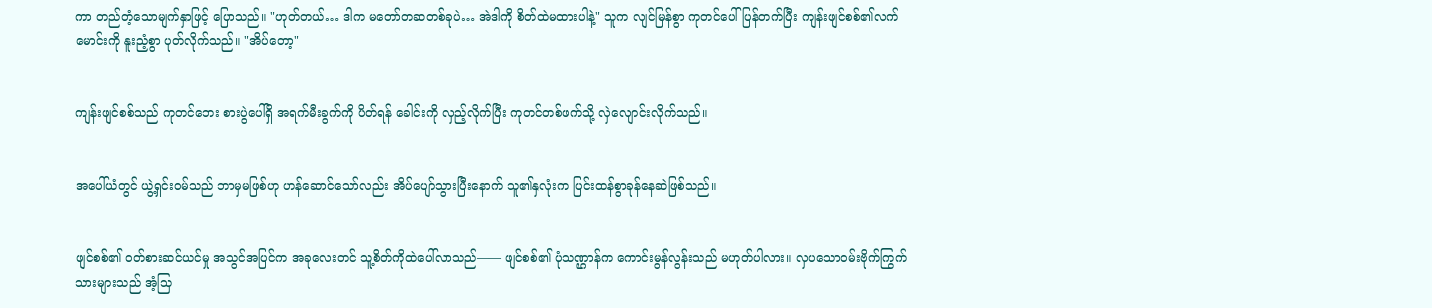ကာ တည်တံ့သောမျက်နှာဖြင့် ပြောသည်။ "ဟုတ်တယ်… ဒါက မတော်တဆတစ်ခုပဲ… အဲဒါကို စိတ်ထဲမထားပါနဲ့" သူက လျင်မြန်စွာ ကုတင်ပေါ်ပြန်တက်ပြီး ကျန်းဖျင်စစ်၏လက်မောင်းကို နူးညံ့စွာ ပုတ်လိုက်သည်။ "အိပ်တော့"


ကျန်းဖျင်စစ်သည် ကုတင်ဘေး စားပွဲပေါ်ရှိ အရက်မီးခွက်ကို ပိတ်ရန် ခေါင်းကို လှည့်လိုက်ပြီး ကုတင်တစ်ဖက်သို့ လှဲလျောင်းလိုက်သည်။


အပေါ်ယံတွင် ယွဲ့ရှင်းဝမ်သည် ဘာမှမဖြစ်ဟု ဟန်ဆောင်သော်လည်း အိပ်ပျော်သွားပြီးနောက် သူ၏နှလုံးက ပြင်းထန်စွာခုန်နေဆဲဖြစ်သည်။


ဖျင်စစ်၏ ဝတ်စားဆင်ယင်မှု အသွင်အပြင်က အခုလေးတင် သူ့စိတ်ကိုထဲပေါ်လာသည်—— ဖျင်စစ်၏ ပုံသဏ္ဌာန်က ကောင်းမွန်လွန်းသည် မဟုတ်ပါလား။ လှပသောဝမ်းဗိုက်ကြွက်သားများသည် အံ့သြ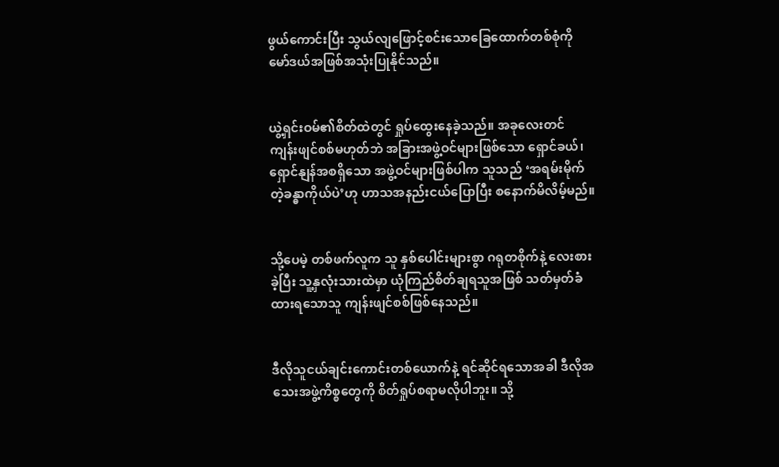ဖွယ်ကောင်းပြီး သွယ်လျဖြောင့်စင်းသောခြေထောက်တစ်စုံကို မော်ဒယ်အဖြစ်အသုံးပြုနိုင်သည်။


ယွဲ့ရှင်းဝမ်၏စိတ်ထဲတွင် ရှုပ်ထွေးနေခဲ့သည်။ အခုလေးတင် ကျန်းဖျင်စစ်မဟုတ်ဘဲ အခြားအဖွဲ့ဝင်များဖြစ်သော ရှောင်ခယ်၊ ရှောင်နျန်အစရှိသော အဖွဲ့ဝင်များဖြစ်ပါက သူသည် ‘အရမ်းမိုက်တဲ့ခန္ဓာကိုယ်ပဲ’ဟု ဟာသအနည်းငယ်ပြောပြီး စနောက်မိလိမ့်မည်။


သို့ပေမဲ့ တစ်ဖက်လူက သူ နှစ်ပေါင်းများစွာ ဂရုတစိုက်နဲ့ လေးစားခဲ့ပြီး သူ့နှလုံးသားထဲမှာ ယုံကြည်စိတ်ချရသူအဖြစ် သတ်မှတ်ခံထားရသောသူ ကျန်းဖျင်စစ်ဖြစ်နေသည်။


ဒီလိုသူငယ်ချင်းကောင်းတစ်ယောက်နဲ့ ရင်ဆိုင်ရသောအခါ ဒီလိုအသေးအဖွဲ့ကိစ္စတွေကို စိတ်ရှုပ်စရာမလိုပါဘူး။ သို့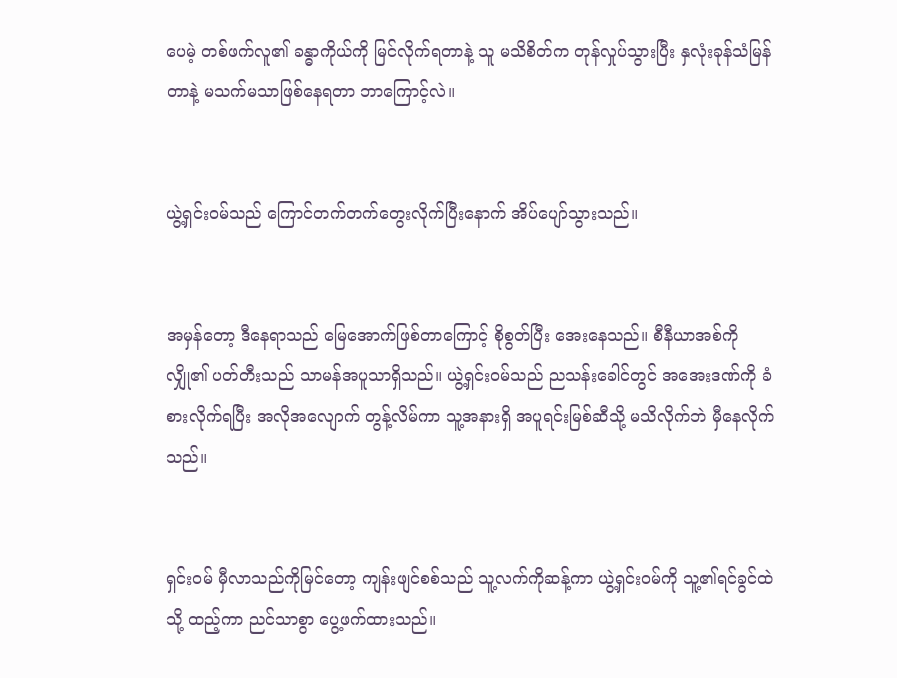ပေမဲ့ တစ်ဖက်လူ၏ ခန္ဓာကိုယ်ကို မြင်လိုက်ရတာနဲ့ သူ မသိစိတ်က တုန်လှုပ်သွားပြီး နှလုံးခုန်သံမြန်တာနဲ့ မသက်မသာဖြစ်နေရတာ ဘာကြောင့်လဲ။


ယွဲ့ရှင်းဝမ်သည် ကြောင်တက်တက်တွေးလိုက်ပြီးနောက် အိပ်ပျော်သွားသည်။


အမှန်တော့ ဒီနေရာသည် မြေအောက်ဖြစ်တာကြောင့် စိုစွတ်ပြီး အေးနေသည်။ စီနီယာအစ်ကိုလျှို၏ ပတ်တီးသည် သာမန်အပူသာရှိသည်။ ယွဲ့ရှင်းဝမ်သည် ညသန်းခေါင်တွင် အအေးဒဏ်ကို ခံစားလိုက်ရပြီး အလိုအလျောက် တွန့်လိမ်ကာ သူ့အနားရှိ အပူရင်းမြစ်ဆီသို့ မသိလိုက်ဘဲ မှီနေလိုက်သည်။


ရှင်းဝမ် မှီလာသည်ကိုမြင်တော့ ကျန်းဖျင်စစ်သည် သူ့လက်ကိုဆန့်ကာ ယွဲ့ရှင်းဝမ်ကို သူ့၏ရင်ခွင်ထဲသို့ ထည့်ကာ ညင်သာစွာ ပွေ့ဖက်ထားသည်။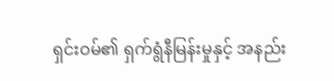ရှင်းဝမ်၏ ရှက်ရွံနီမြန်းမှုနှင့် အနည်း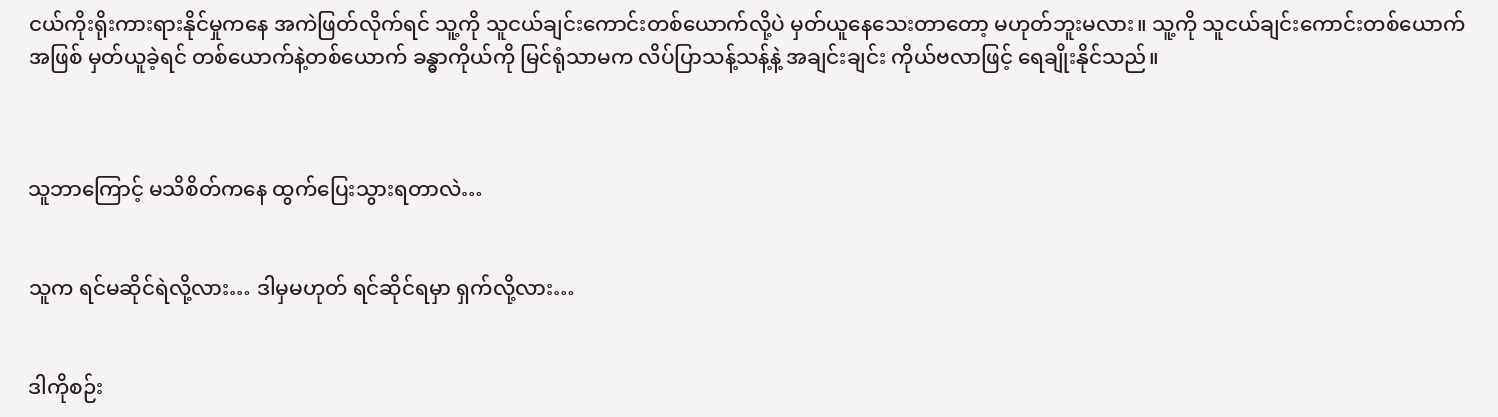ငယ်ကိုးရိုးကားရားနိုင်မှုကနေ အကဲဖြတ်လိုက်ရင် သူ့ကို သူငယ်ချင်းကောင်းတစ်ယောက်လို့ပဲ မှတ်ယူနေသေးတာတော့ မဟုတ်ဘူးမလား။ သူ့ကို သူငယ်ချင်းကောင်းတစ်ယောက်အဖြစ် မှတ်ယူခဲ့ရင် တစ်ယောက်နဲ့တစ်ယောက် ခန္ဓာကိုယ်ကို မြင်ရုံသာမက လိပ်ပြာသန့်သန့်နဲ့ အချင်းချင်း ကိုယ်ဗလာဖြင့် ရေချိုးနိုင်သည်။



သူဘာကြောင့် မသိစိတ်ကနေ ထွက်ပြေးသွားရတာလဲ…


သူက ရင်မဆိုင်ရဲလို့လား… ဒါမှမဟုတ် ရင်ဆိုင်ရမှာ ရှက်လို့လား…


ဒါကိုစဉ်း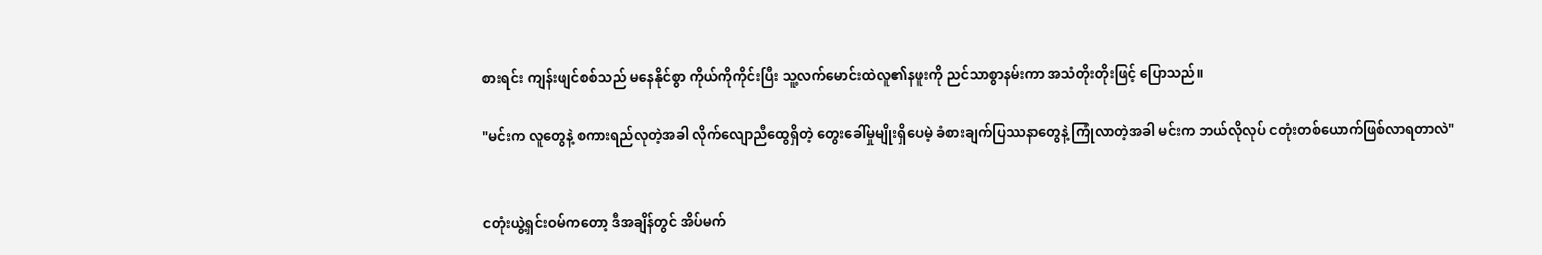စားရင်း ကျန်းဖျင်စစ်သည် မနေနိုင်စွာ ကိုယ်ကိုကိုင်းပြီး သူ့လက်မောင်းထဲလူ၏နဖူးကို ညင်သာစွာနမ်းကာ အသံတိုးတိုးဖြင့် ပြောသည်။

"မင်းက လူတွေနဲ့ စကားရည်လုတဲ့အခါ လိုက်လျောညီထွေရှိတဲ့ တွေးခေါ်မှုမျိုးရှိပေမဲ့ ခံစားချက်ပြဿနာတွေနဲ့ ကြုံလာတဲ့အခါ မင်းက ဘယ်လိုလုပ် ငတုံးတစ်ယောက်ဖြစ်လာရတာလဲ"


ငတုံးယွဲ့ရှင်းဝမ်ကတော့ ဒီအချိန်တွင် အိပ်မက်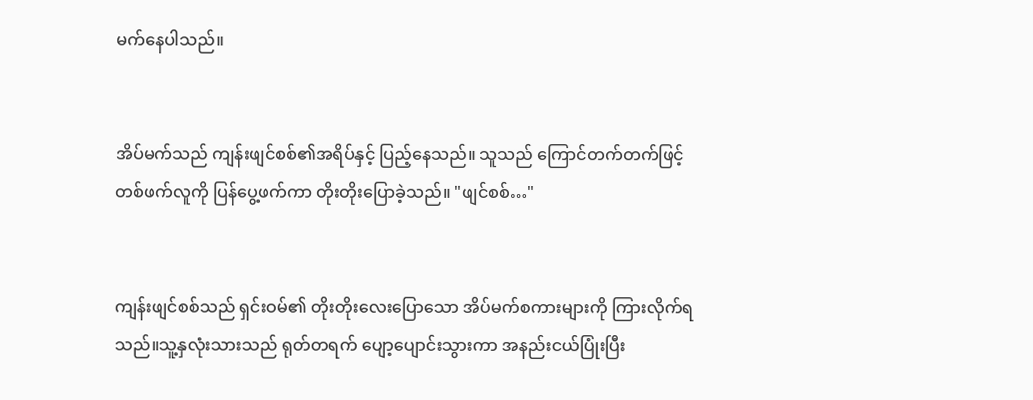မက်နေပါသည်။


အိပ်မက်သည် ကျန်းဖျင်စစ်၏အရိပ်နှင့် ပြည့်နေသည်။ သူသည် ကြောင်တက်တက်ဖြင့် တစ်ဖက်လူကို ပြန်ပွေ့ဖက်ကာ တိုးတိုးပြောခဲ့သည်။ "ဖျင်စစ်…"


ကျန်းဖျင်စစ်သည် ရှင်းဝမ်၏ တိုးတိုးလေးပြောသော အိပ်မက်စကားများကို ကြားလိုက်ရသည်။သူ့နှလုံးသားသည် ရုတ်တရက် ပျော့ပျောင်းသွားကာ အနည်းငယ်ပြုံးပြီး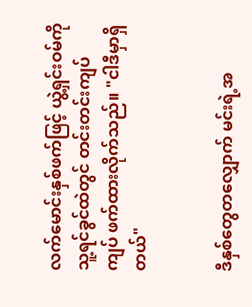လက်မောင်းနှစ်ဖက်ဖြင့် ယွဲ့ရှင်းဝမ်ကို သူ့ရင်ခွင်ထဲတွင် တင်းတင်းကျပ်ကျပ် ဖက်ထားလိုက်သည်။ "ငါဒီမှာရှိတယ်"


ဒီနှစ်တွေတလျှောက် မင်းရဲ့အ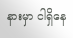နားမှာ ငါရှိနေ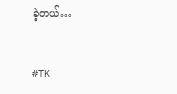ခဲ့တယ်…


#TK